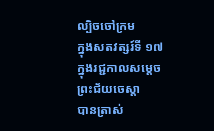ល្បិចចៅក្រម
ក្នុងសតវត្សរ៍ទី ១៧ ក្នុងរជ្ជកាលសម្ដេចព្រះជ័យចេស្ដា
បានត្រាស់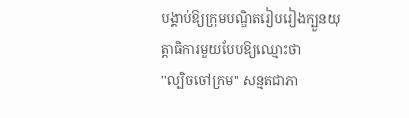បង្គាប់ឱ្យក្រុមបណ្ឌិតរៀបរៀងក្បួនយុត្តាធិការមួយបែបឱ្យឈ្មោះថា
''ល្បិចចៅក្រម'' សន្មតជាភា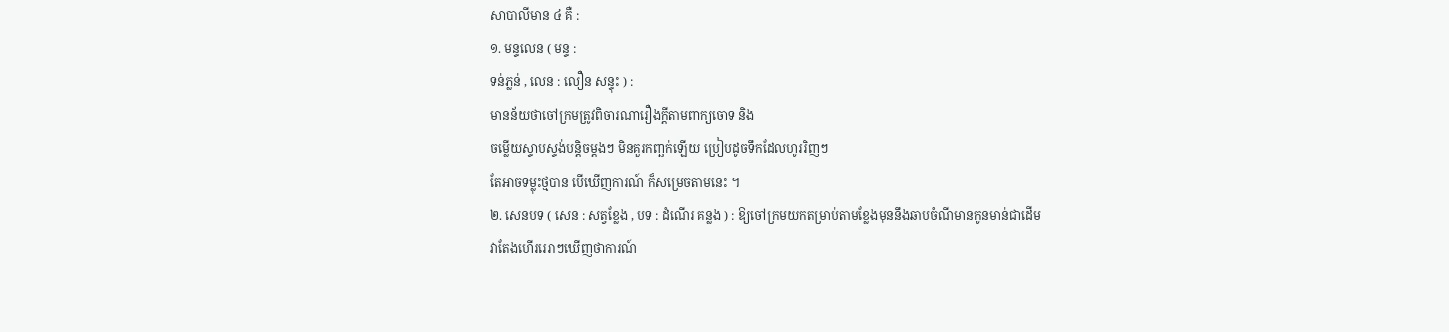សាបាលីមាន ៤ គឺ :
១. មន្ទលេន ( មន្ទ :
ទន់ភ្លន់ , លេន : លឿន សន្ទុះ ) :
មានន័យថាចៅក្រមត្រូវពិចារណារឿងក្ដីតាមពាក្យចោទ និង
ចម្លេីយស្ទាបស្ទង់បន្តិចម្ដងៗ មិនគួរកញ្ឆក់ឡេីយ ប្រៀបដូចទឹកដែលហូររិញៗ
តែអាចទម្លុះថ្មបាន បេីឃេីញការណ៍ ក៏សម្រេចតាមនេះ ។
២. សេនបទ ( សេន : សត្វខ្លែង , បទ : ដំណេីរ គន្លង ) : ឱ្យចៅក្រមយកតម្រាប់តាមខ្លែងមុននឹងឆាបចំណីមានកូនមាន់ជាដេីម
វាតែងហេីររេរាៗឃេីញថាការណ៍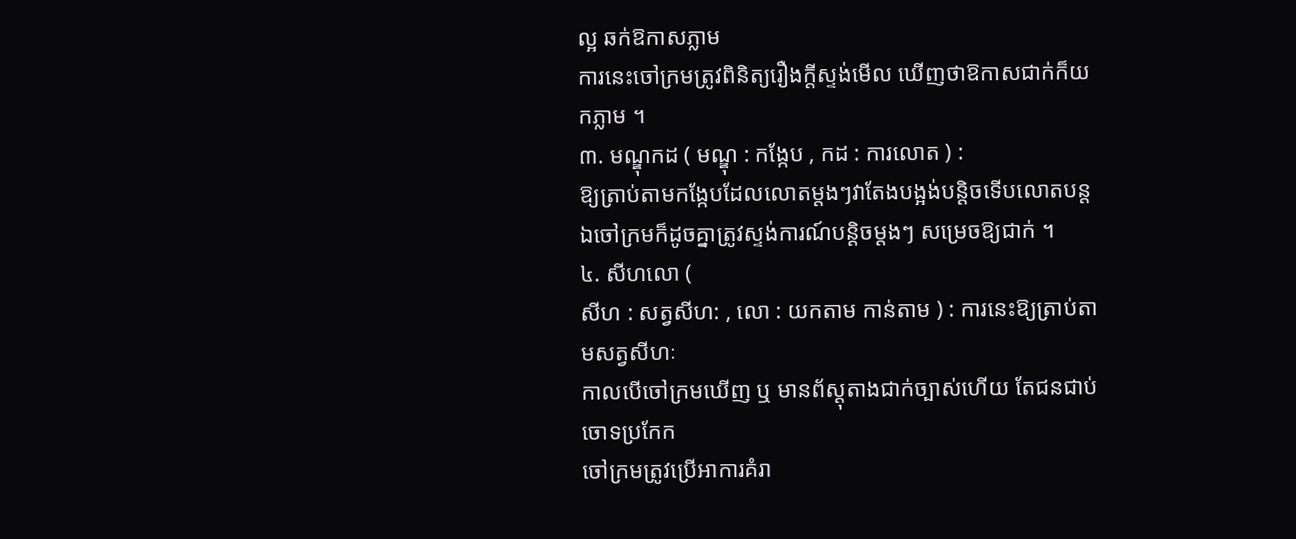ល្អ ឆក់ឱកាសភ្លាម
ការនេះចៅក្រមត្រូវពិនិត្យរឿងក្ដីស្ទង់មេីល ឃេីញថាឱកាសជាក់ក៏យកភ្លាម ។
៣. មណ្ឌុកដ ( មណ្ឌុ : កង្កែប , កដ : ការលោត ) :
ឱ្យត្រាប់តាមកង្កែបដែលលោតម្ដងៗវាតែងបង្អង់បន្តិចទេីបលោតបន្ត
ឯចៅក្រមក៏ដូចគ្នាត្រូវស្ទង់ការណ៍បន្តិចម្ដងៗ សម្រេចឱ្យជាក់ ។
៤. សីហលោ (
សីហ : សត្វសីហ: , លោ : យកតាម កាន់តាម ) : ការនេះឱ្យត្រាប់តាមសត្វសីហៈ
កាលបេីចៅក្រមឃេីញ ឬ មានព័ស្តុតាងជាក់ច្បាស់ហេីយ តែជនជាប់ចោទប្រកែក
ចៅក្រមត្រូវប្រេីអាការគំរា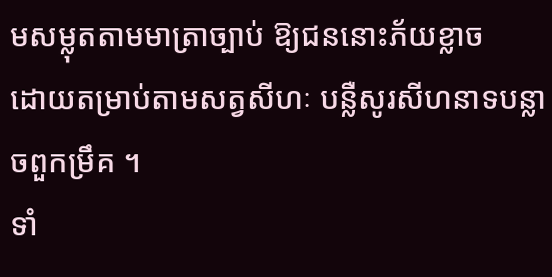មសម្លុតតាមមាត្រាច្បាប់ ឱ្យជននោះភ័យខ្លាច
ដោយតម្រាប់តាមសត្វសីហៈ បន្លឺសូរសីហនាទបន្លាចពួកម្រឹគ ។
ទាំ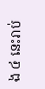ង ៤ នេះរាប់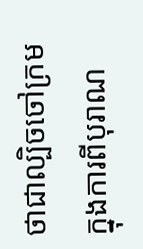ថាជាល្បិចចៅក្រមក្នុងការពីបុរាណ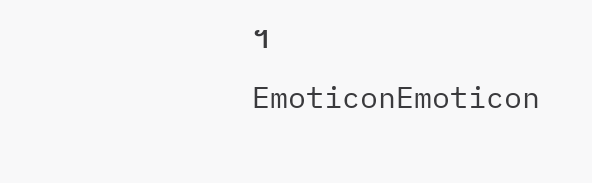។
EmoticonEmoticon